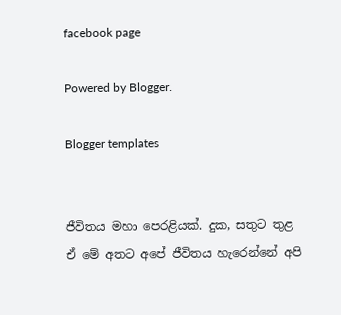facebook page

Powered by Blogger.

Blogger templates


ජීවිතය මහා පෙරළියක්. දුක, සතුට තුළ ඒ මේ අතට අපේ ජීවිතය හැරෙන්නේ අපි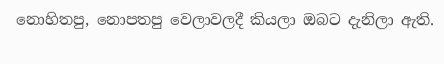නොහිතපු, නොපතපු වෙලාවලදී කියලා ඔබට දැනිලා ඇති.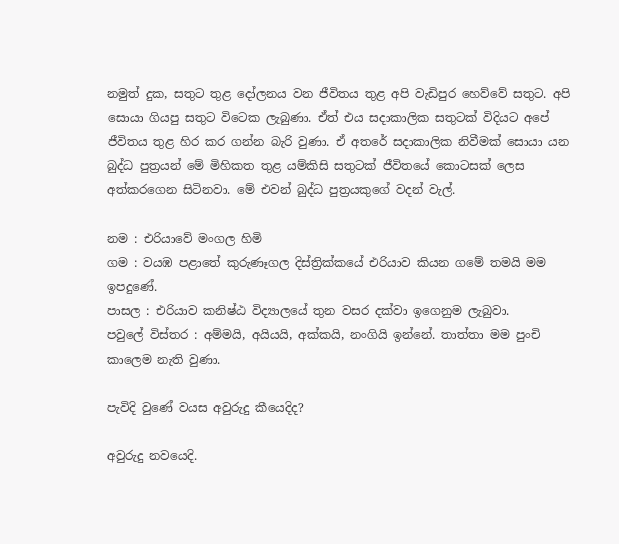නමුත් දුක, සතුට තුළ දෝලනය වන ජීවිතය තුළ අපි වැඩිපුර හෙව්වේ සතුට. අපි සොයා ගියපු සතුට විටෙක ලැබුණා. ඒත් එය සදාකාලික සතුටක් විදියට අපේ ජීවිතය තුළ හිර කර ගන්න බැරි වුණා. ඒ අතරේ සදාකාලික නිවීමක් සොයා යන බුද්ධ පුත්‍රයන් මේ මිහිකත තුළ යම්කිසි සතුටක් ජීවිතයේ කොටසක් ලෙස අත්කරගෙන සිටිනවා. මේ එවන් බුද්ධ පුත්‍රයකුගේ වදන් වැල්.

නම : එරියාවේ මංගල හිමි
ගම : වයඹ පළාතේ කුරුණෑගල දිස්ත්‍රික්කයේ එරියාව කියන ගමේ තමයි මම ඉපදුණේ.
පාසල : එරියාව කනිෂ්ඨ විද්‍යාලයේ තුන වසර දක්වා ඉගෙනුම ලැබුවා.
පවුලේ විස්තර : අම්මයි, අයියයි, අක්කයි, නංගියි ඉන්නේ. තාත්තා මම පුංචි කාලෙම නැති වුණා.

පැවිදි වුණේ වයස අවුරුදු කීයෙදිද?

අවුරුදු නවයෙදි.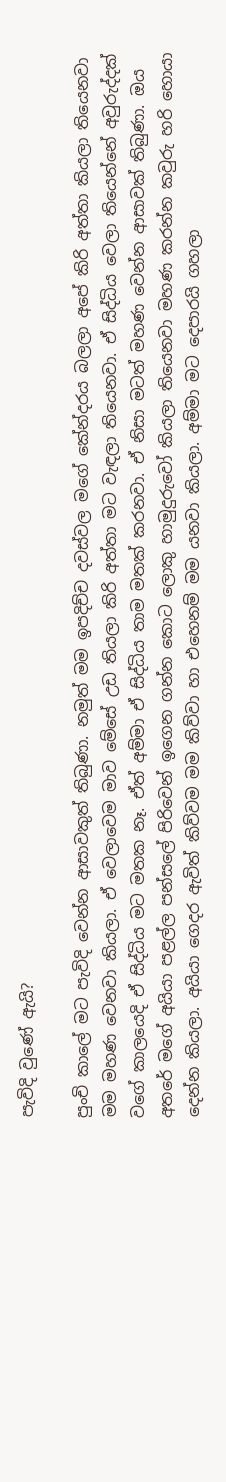පැවිදි වුණේ ඇයි?

පුංචි කාලේ මට පැවිදි වෙන්න ආසාවකුත් තිබුණා. නමුත් මම ඉපදිච්ච දවස්වල මගේ කේන්දරය බලලා අපේ කිරි අත්තා කියලා තියෙනවා මම මහණ වෙනවා කියලා. ඒ වෙලාවෙම මාව මේසේ උඩ තියලා කිරි අත්තා මට වැඳලා තියෙනවා. ඒ සිද්ධිය වෙලා තියෙන්නේ අවුරුද්දක් වගේ කාලයෙදි ඒ සිද්ධිය මට මතක නෑ. ඒත් අම්මා ඒ සිද්ධිය තාම මතක් කරනවා. ඒ නිසා මටත් මහණ වෙන්න ආසාවක් තිබුණා. ඔය අතරේ මගේ අයියා පළල්ල පන්සලේ පිරිවෙන් ඉගෙන ගන්න කොට ලොකු හාමුදුරුවෝ කියලා තියෙනවා මහණ කරන්න කවුරු හරි හොයා දෙන්න කියලා. අයියා ගෙදර ඇවිත් කිව්වම මම කිව්වා හා එහෙනම් මම යනවා කියලා. අම්මා මට දෙපාරයි ගහලා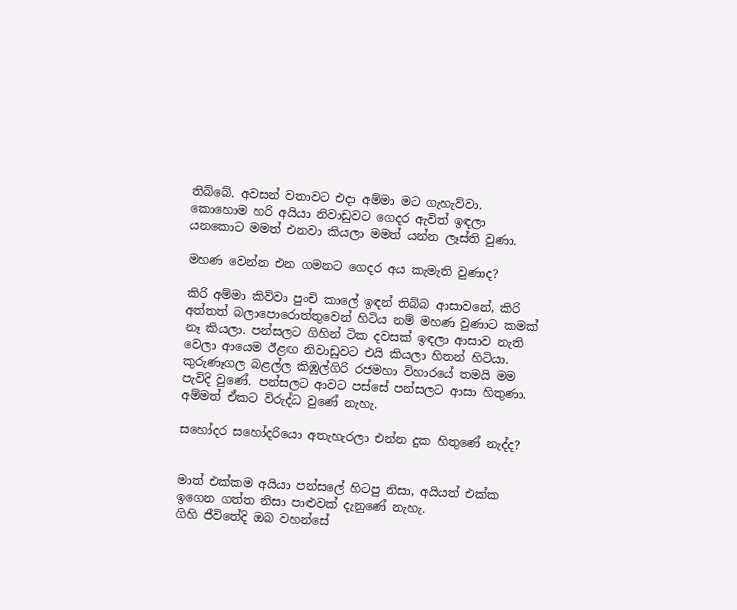තිබ්බේ. අවසන් වතාවට එදා අම්මා මට ගැහැව්වා. කොහොම හරි අයියා නිවාඩුවට ගෙදර ඇවිත් ඉඳලා යනකොට මමත් එනවා කියලා මමත් යන්න ලෑස්ති වුණා.

මහණ වෙන්න එන ගමනට ගෙදර අය කැමැති වුණාද?

කිරි අම්මා කිව්වා පුංචි කාලේ ඉඳන් තිබ්බ ආසාවනේ, කිරි අත්තත් බලාපොරොත්තුවෙන් හිටිය නම් මහණ වුණාට කමක් නෑ කියලා. පන්සලට ගිහින් ටික දවසක් ඉඳලා ආසාව නැති වෙලා ආයෙම ඊළඟ නිවාඩුවට එයි කියලා හිතන් හිටියා. කුරුණෑගල බළල්ල කිඹුල්ගිරි රජමහා විහාරයේ තමයි මම පැවිදි වුණේ. පන්සලට ආවට පස්සේ පන්සලට ආසා හිතුණා. අම්මත් ඒකට විරුද්ධ වුණේ නැහැ.

සහෝදර සහෝදරියො අතැහැරලා එන්න දුක හිතුණේ නැද්ද?


මාත් එක්කම අයියා පන්සලේ හිටපු නිසා, අයියත් එක්ක ඉගෙන ගත්ත නිසා පාළුවක් දැනුණේ නැහැ.
ගිහි ජීවිතේදි ඔබ වහන්සේ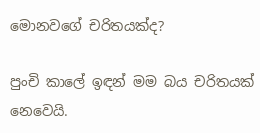මොනවගේ චරිතයක්ද?

පුංචි කාලේ ඉඳන් මම බය චරිතයක් නෙවෙයි.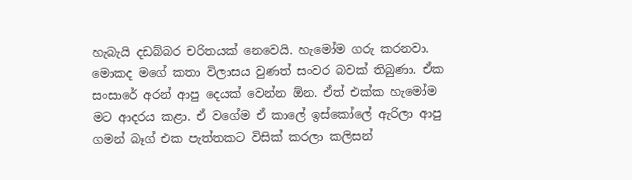හැබැයි දඩබ්බර චරිතයක් නෙවෙයි. හැමෝම ගරු කරනවා. මොකද මගේ කතා විලාසය වුණත් සංවර බවක් තිබුණා. ඒක සංසාරේ අරන් ආපු දෙයක් වෙන්න ඕන. ඒත් එක්ක හැමෝම මට ආදරය කළා. ඒ වගේම ඒ කාලේ ඉස්කෝලේ ඇරිලා ආපු ගමන් බෑග් එක පැත්තකට විසික් කරලා කලිසන්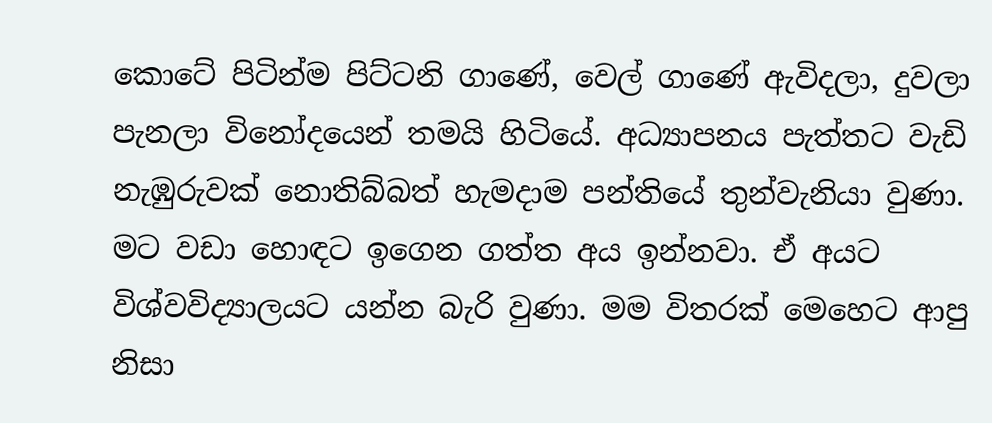කොටේ පිටින්ම පිට්ටනි ගාණේ, වෙල් ගාණේ ඇවිදලා, දුවලා පැනලා විනෝදයෙන් තමයි හිටියේ. අධ්‍යාපනය පැත්තට වැඩි නැඹුරුවක් නොතිබ්බත් හැමදාම පන්තියේ තුන්වැනියා වුණා. මට වඩා හොඳට ඉගෙන ගත්ත අය ඉන්නවා. ඒ අයට විශ්වවිද්‍යාලයට යන්න බැරි වුණා. මම විතරක් මෙහෙට ආපු නිසා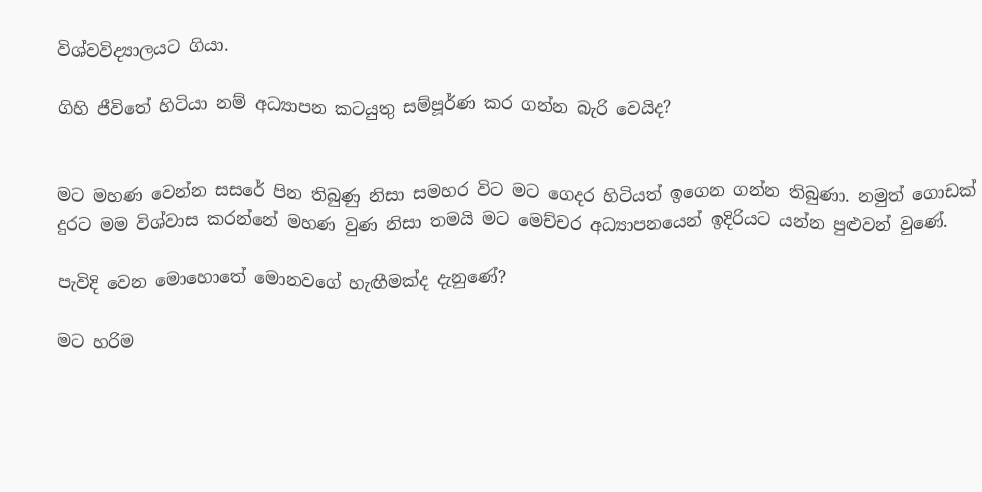විශ්වවිද්‍යාලයට ගියා.

ගිහි ජීවිතේ හිටියා නම් අධ්‍යාපන කටයුතු සම්පූර්ණ කර ගන්න බැරි වෙයිද?


මට මහණ වෙන්න සසරේ පින තිබුණු නිසා සමහර විට මට ගෙදර හිටියත් ඉගෙන ගන්න තිබුණා. නමුත් ගොඩක් දුරට මම විශ්වාස කරන්නේ මහණ වුණ නිසා තමයි මට මෙච්චර අධ්‍යාපනයෙන් ඉදිරියට යන්න පුළුවන් වුණේ.

පැවිදි වෙන මොහොතේ මොනවගේ හැඟීමක්ද දැනුණේ?

මට හරිම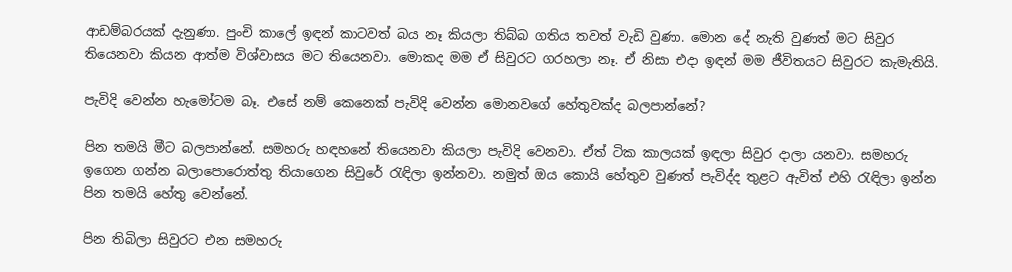ආඩම්බරයක් දැනුණා. පුංචි කාලේ ඉඳන් කාටවත් බය නෑ කියලා තිබ්බ ගතිය තවත් වැඩි වුණා. මොන දේ නැති වුණත් මට සිවුර තියෙනවා කියන ආත්ම විශ්වාසය මට තියෙනවා. මොකද මම ඒ සිවුරට ගරහලා නෑ. ඒ නිසා එදා ඉඳන් මම ජීවිතයට සිවුරට කැමැතියි.

පැවිදි වෙන්න හැමෝටම බෑ. එසේ නම් කෙනෙක් පැවිදි වෙන්න මොනවගේ හේතුවක්ද බලපාන්නේ?

පින තමයි මීට බලපාන්නේ. සමහරු හඳහනේ තියෙනවා කියලා පැවිදි වෙනවා. ඒත් ටික කාලයක් ඉඳලා සිවුර දාලා යනවා. සමහරු ඉගෙන ගන්න බලාපොරොත්තු තියාගෙන සිවුරේ රැඳිලා ඉන්නවා. නමුත් ඔය කොයි හේතුව වුණත් පැවිද්ද තුළට ඇවිත් එහි රැඳිලා ඉන්න පින තමයි හේතු වෙන්නේ.

පින තිබිලා සිවුරට එන සමහරු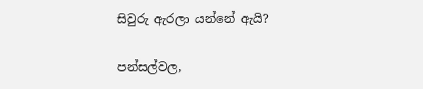සිවුරු ඇරලා යන්නේ ඇයි?

පන්සල්වල,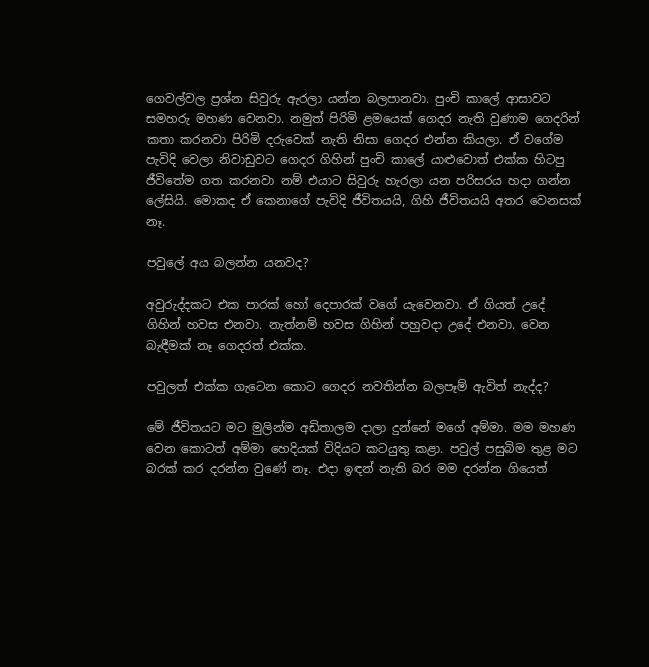ගෙවල්වල ප්‍රශ්න සිවුරු ඇරලා යන්න බලපානවා. පුංචි කාලේ ආසාවට සමහරු මහණ වෙනවා. නමුත් පිරිමි ළමයෙක් ගෙදර නැති වුණාම ගෙදරින් කතා කරනවා පිරිමි දරුවෙක් නැති නිසා ගෙදර එන්න කියලා. ඒ වගේම පැවිදි වෙලා නිවාඩුවට ගෙදර ගිහින් පුංචි කාලේ යාළුවොත් එක්ක හිටපු ජීවිතේම ගත කරනවා නම් එයාට සිවුරු හැරලා යන පරිසරය හදා ගන්න ලේසියි. මොකද ඒ කෙනාගේ පැවිදි ජීවිතයයි, ගිහි ජීවිතයයි අතර වෙනසක් නෑ.

පවුලේ අය බලන්න යනවද?

අවුරුද්දකට එක පාරක් හෝ දෙපාරක් වගේ යැවෙනවා. ඒ ගියත් උදේ ගිහින් හවස එනවා. නැත්නම් හවස ගිහින් පහුවදා උදේ එනවා. වෙන බැඳීමක් නෑ ගෙදරත් එක්ක.

පවුලත් එක්ක ගැටෙන කොට ගෙදර නවතින්න බලපෑම් ඇවිත් නැද්ද?

මේ ජීවිතයට මට මුලින්ම අඩිතාලම දාලා දුන්නේ මගේ අම්මා. මම මහණ වෙන කොටත් අම්මා හෙදියක් විදියට කටයුතු කළා. පවුල් පසුබිම තුළ මට බරක් කර දරන්න වුණේ නෑ. එදා ඉඳන් නැති බර මම දරන්න ගියෙත්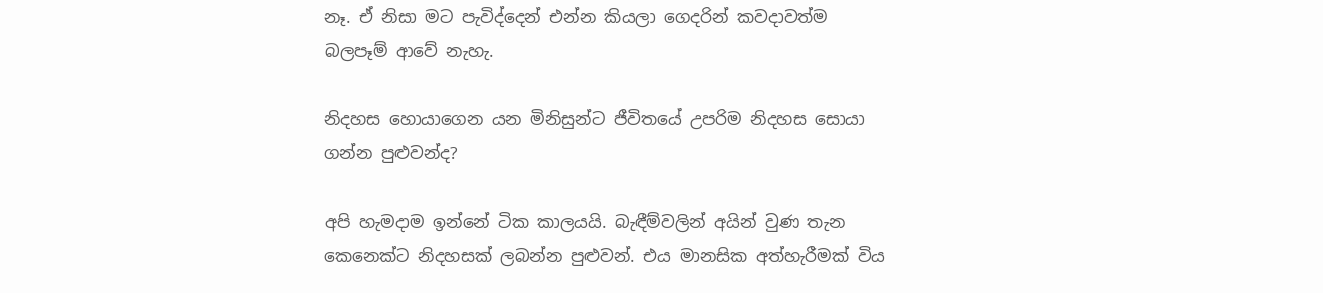නෑ. ඒ නිසා මට පැවිද්දෙන් එන්න කියලා ගෙදරින් කවදාවත්ම බලපෑම් ආවේ නැහැ.

නිදහස හොයාගෙන යන මිනිසුන්ට ජීවිතයේ උපරිම නිදහස සොයා ගන්න පුළුවන්ද?

අපි හැමදාම ඉන්නේ ටික කාලයයි. බැඳීම්වලින් අයින් වුණ තැන කෙනෙක්ට නිදහසක් ලබන්න පුළුවන්. එය මානසික අත්හැරීමක් විය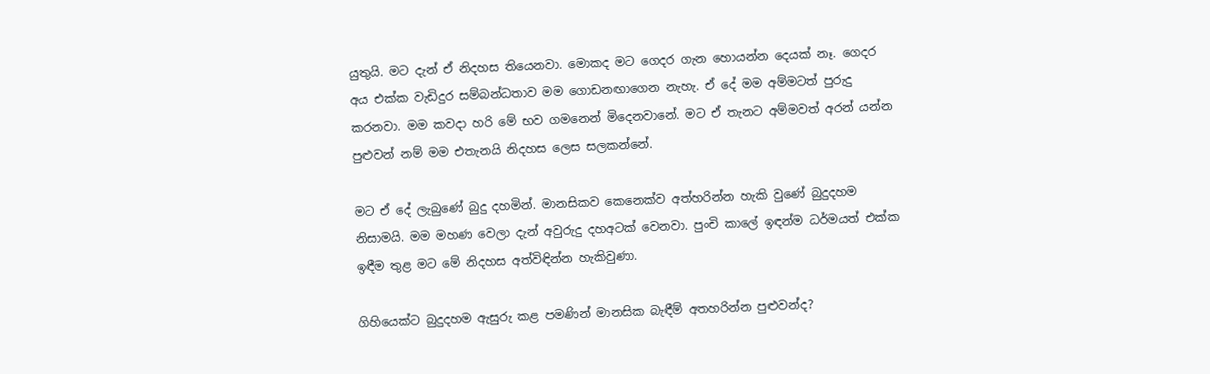යුතුයි. මට දැන් ඒ නිදහස තියෙනවා. මොකද මට ගෙදර ගැන හොයන්න දෙයක් නෑ. ගෙදර අය එක්ක වැඩිදුර සම්බන්ධතාව මම ගොඩනඟාගෙන නැහැ. ඒ දේ මම අම්මටත් පුරුදු කරනවා. මම කවදා හරි මේ භව ගමනෙන් මිදෙනවානේ. මට ඒ තැනට අම්මවත් අරන් යන්න පුළුවන් නම් මම එතැනයි නිදහස ලෙස සලකන්නේ.

මට ඒ දේ ලැබුණේ බුදු දහමින්. මානසිකව කෙනෙක්ව අත්හරින්න හැකි වුණේ බුදුදහම නිසාමයි. මම මහණ වෙලා දැන් අවුරුදු දහඅටක් වෙනවා. පුංචි කාලේ ඉඳන්ම ධර්මයත් එක්ක ඉඳීම තුළ මට මේ නිදහස අත්විඳින්න හැකිවුණා.

ගිහියෙක්ට බුදුදහම ඇසුරු කළ පමණින් මානසික බැඳීම් අතහරින්න පුළුවන්ද?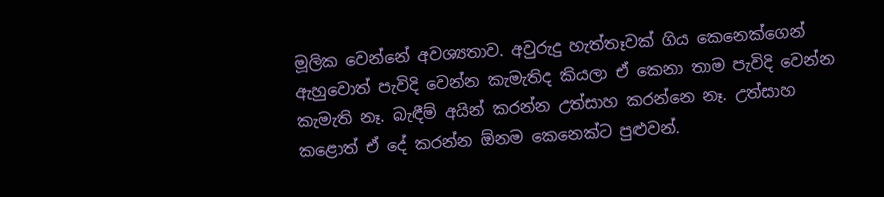මූලික වෙන්නේ අවශ්‍යතාව. අවුරුදු හැත්තෑවක් ගිය කෙනෙක්ගෙන් ඇහුවොත් පැවිදි වෙන්න කැමැතිද කියලා ඒ කෙනා තාම පැවිදි වෙන්න කැමැති නෑ. බැඳීම් අයින් කරන්න උත්සාහ කරන්නෙ නෑ. උත්සාහ කළොත් ඒ දේ කරන්න ඕනම කෙනෙක්ට පුළුවන්.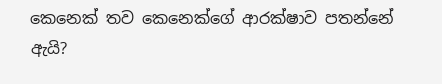කෙනෙක් තව කෙනෙක්ගේ ආරක්ෂාව පතන්නේ ඇයි?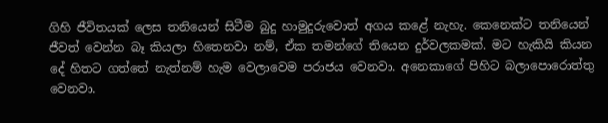ගිහි ජීවිතයක් ලෙස තනියෙන් සිටීම බුදු හාමුදුරුවොත් අගය කළේ නැහැ. කෙනෙක්ට තනියෙන් ජීවත් වෙන්න බෑ කියලා හිතෙනවා නම්, ඒක තමන්ගේ තියෙන දුර්වලකමක්. මට හැකියි කියන දේ හිතට ගත්තේ නැත්නම් හැම වෙලාවෙම පරාජය වෙනවා. අනෙකාගේ පිහිට බලාපොරොත්තු වෙනවා.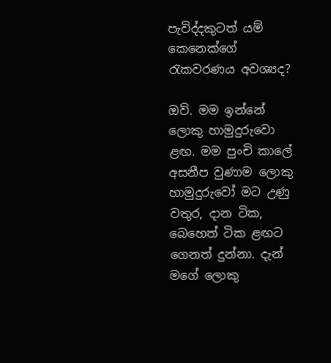පැවිද්දකුටත් යම් කෙනෙක්ගේ රැකවරණය අවශ්‍යද?

ඔව්. මම ඉන්නේ ලොකු හාමුදුරුවො ළඟ. මම පුංචි කාලේ අසනීප වුණාම ලොකු හාමුදුරුවෝ මට උණු වතුර, දාන ටික, බෙහෙත් ටික ළඟට ගෙනත් දුන්නා. දැන් මගේ ලොකු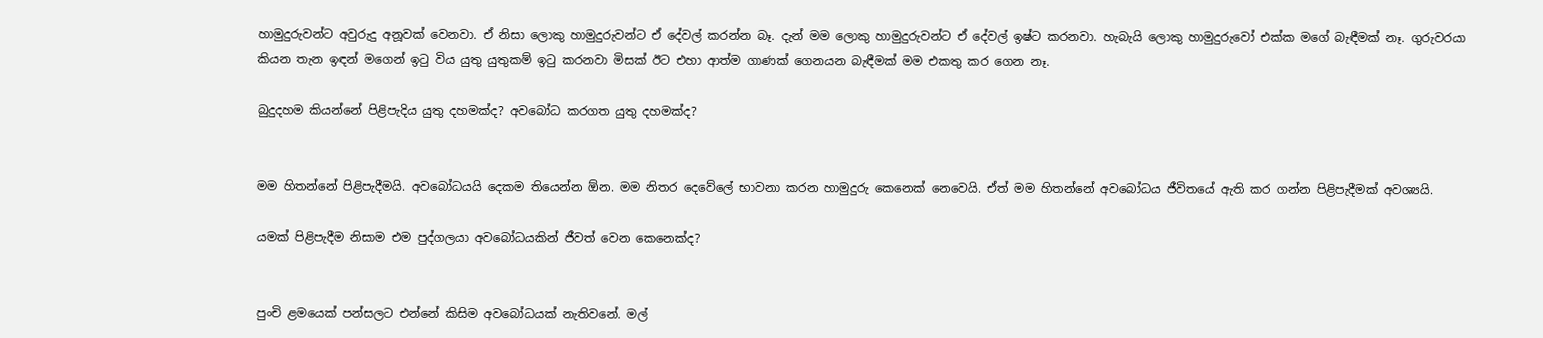හාමුදුරුවන්ට අවුරුදු අනූවක් වෙනවා. ඒ නිසා ලොකු හාමුදුරුවන්ට ඒ දේවල් කරන්න බෑ. දැන් මම ලොකු හාමුදුරුවන්ට ඒ දේවල් ඉෂ්ට කරනවා. හැබැයි ලොකු හාමුදුරුවෝ එක්ක මගේ බැඳීමක් නෑ. ගුරුවරයා කියන තැන ඉඳන් මගෙන් ඉටු විය යුතු යුතුකම් ඉටු කරනවා මිසක් ඊට එහා ආත්ම ගාණක් ගෙනයන බැඳීමක් මම එකතු කර ගෙන නෑ.

බුදුදහම කියන්නේ පිළිපැදිය යුතු දහමක්ද? අවබෝධ කරගත යුතු දහමක්ද?


මම හිතන්නේ පිළිපැදීමයි. අවබෝධයයි දෙකම තියෙන්න ඕන. මම නිතර දෙවේලේ භාවනා කරන හාමුදුරු කෙනෙක් නෙවෙයි. ඒත් මම හිතන්නේ අවබෝධය ජීවිතයේ ඇති කර ගන්න පිළිපැදීමක් අවශ්‍යයි.

යමක් පිළිපැදීම නිසාම එම පුද්ගලයා අවබෝධයකින් ජීවත් වෙන කෙනෙක්ද?


පුංචි ළමයෙක් පන්සලට එන්නේ කිසිම අවබෝධයක් නැතිවනේ. මල්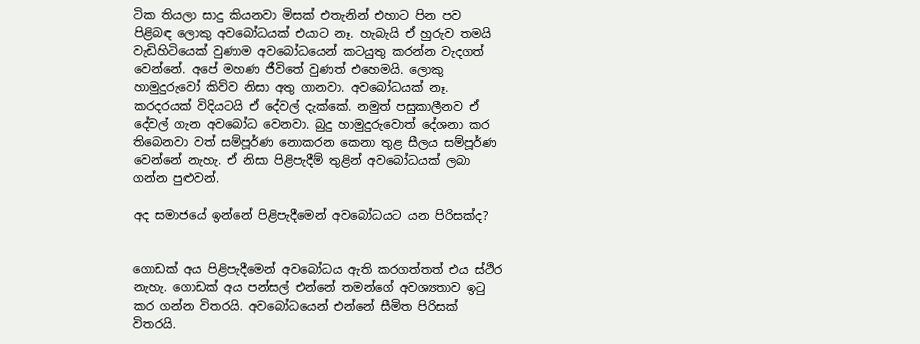ටික තියලා සාදු කියනවා මිසක් එතැනින් එහාට පින පව පිළිබඳ ලොකු අවබෝධයක් එයාට නෑ. හැබැයි ඒ හුරුව තමයි වැඩිහිටියෙක් වුණාම අවබෝධයෙන් කටයුතු කරන්න වැදගත් වෙන්නේ. අපේ මහණ ජීවිතේ වුණත් එහෙමයි. ලොකු හාමුදුරුවෝ කිව්ව නිසා අතු ගානවා. අවබෝධයක් නෑ. කරදරයක් විදියටයි ඒ දේවල් දැක්කේ. නමුත් පසුකාලීනව ඒ දේවල් ගැන අවබෝධ වෙනවා. බුදු හාමුදුරුවොත් දේශනා කර තිබෙනවා වත් සම්පූර්ණ නොකරන කෙනා තුළ සීලය සම්පූර්ණ වෙන්නේ නැහැ. ඒ නිසා පිළිපැදීම් තුළින් අවබෝධයක් ලබා ගන්න පුළුවන්.

අද සමාජයේ ඉන්නේ පිළිපැදීමෙන් අවබෝධයට යන පිරිසක්ද?


ගොඩක් අය පිළිපැදීමෙන් අවබෝධය ඇති කරගත්තත් එය ස්ථිර නැහැ. ගොඩක් අය පන්සල් එන්නේ තමන්ගේ අවශ්‍යතාව ඉටු කර ගන්න විතරයි. අවබෝධයෙන් එන්නේ සීමිත පිරිසක් විතරයි.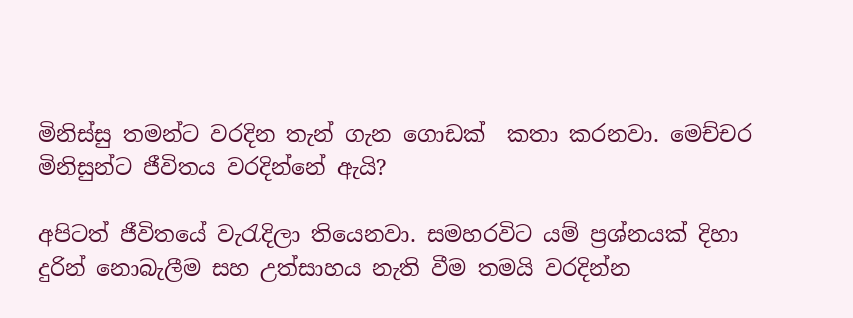මිනිස්සු තමන්ට වරදින තැන් ගැන ගොඩක්  කතා කරනවා. මෙච්චර මිනිසුන්ට ජීවිතය වරදින්නේ ඇයි?

අපිටත් ජීවිතයේ වැරැදිලා තියෙනවා. සමහරවිට යම් ප්‍රශ්නයක් දිහා දුරින් නොබැලීම සහ උත්සාහය නැති වීම තමයි වරදින්න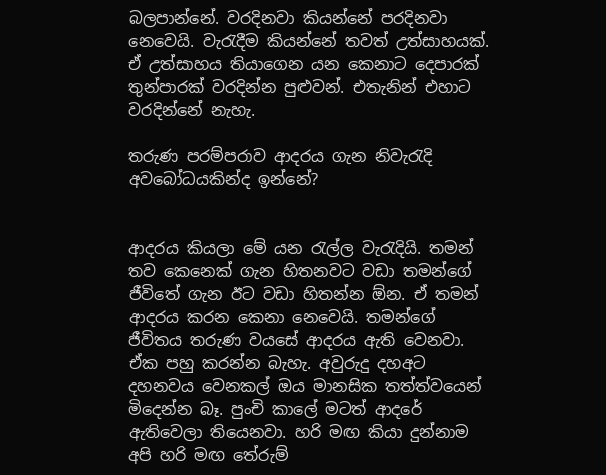බලපාන්නේ. වරදිනවා කියන්නේ පරදිනවා නෙවෙයි. වැරැදීම කියන්නේ තවත් උත්සාහයක්. ඒ උත්සාහය තියාගෙන යන කෙනාට දෙපාරක් තුන්පාරක් වරදින්න පුළුවන්. එතැනින් එහාට වරදින්නේ නැහැ.

තරුණ පරම්පරාව ආදරය ගැන නිවැරැදි අවබෝධයකින්ද ඉන්නේ?


ආදරය කියලා මේ යන රැල්ල වැරැදියි. තමන් තව කෙනෙක් ගැන හිතනවට වඩා තමන්ගේ ජීවිතේ ගැන ඊට වඩා හිතන්න ඕන. ඒ තමන් ආදරය කරන කෙනා නෙවෙයි. තමන්ගේ ජීවිතය තරුණ වයසේ ආදරය ඇති වෙනවා. ඒක පහු කරන්න බැහැ. අවුරුදු දහඅට දහනවය වෙනකල් ඔය මානසික තත්ත්වයෙන් මිදෙන්න බෑ. පුංචි කාලේ මටත් ආදරේ ඇතිවෙලා තියෙනවා. හරි මඟ කියා දුන්නාම අපි හරි මඟ තේරුම්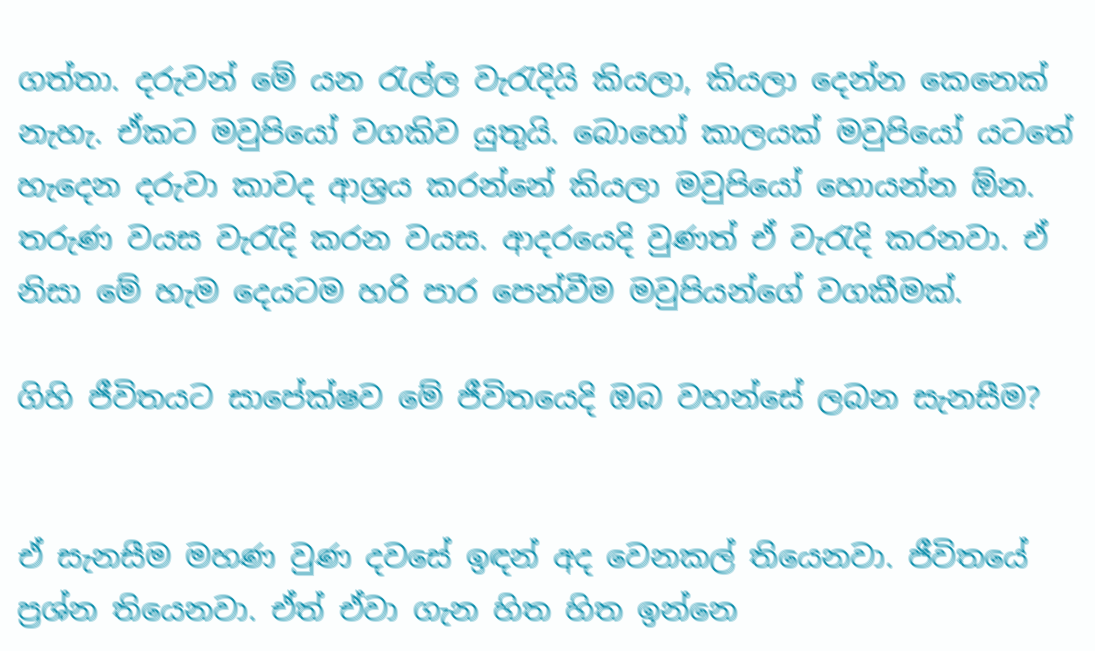ගත්තා. දරුවන් මේ යන රැල්ල වැරැදියි කියලා, කියලා දෙන්න කෙනෙක් නැහැ. ඒකට මවුපියෝ වගකිව යුතුයි. බොහෝ කාලයක් මවුපියෝ යටතේ හැදෙන දරුවා කාවද ආශ්‍රය කරන්නේ කියලා මවුපියෝ හොයන්න ඕන. තරුණ වයස වැරැදි කරන වයස. ආදරයෙදි වුණත් ඒ වැරැදි කරනවා. ඒ නිසා මේ හැම දෙයටම හරි පාර පෙන්වීම මවුපියන්ගේ වගකීමක්.

ගිහි ජීවිතයට සාපේක්ෂව මේ ජීවිතයෙදි ඔබ වහන්සේ ලබන සැනසීම?


ඒ සැනසීම මහණ වුණ දවසේ ඉඳන් අද වෙනකල් තියෙනවා. ජීවිතයේ ප්‍රශ්න තියෙනවා. ඒත් ඒවා ගැන හිත හිත ඉන්නෙ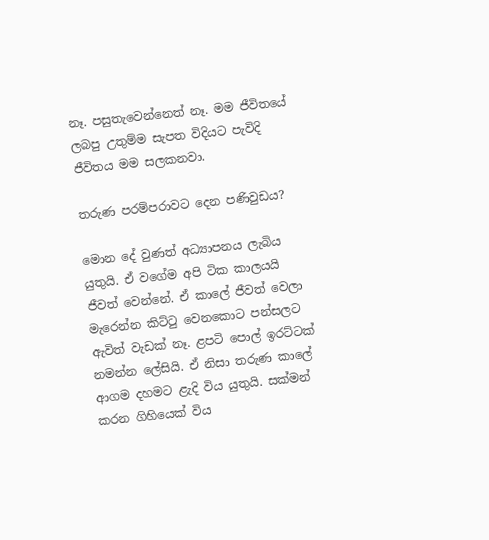නෑ. පසුතැවෙන්නෙත් නෑ. මම ජීවිතයේ ලබපු උතුම්ම සැපත විදියට පැවිදි ජීවිතය මම සලකනවා.

තරුණ පරම්පරාවට දෙන පණිවුඩය?

මොන දේ වුණත් අධ්‍යාපනය ලැබිය යුතුයි. ඒ වගේම අපි ටික කාලයයි ජීවත් වෙන්නේ. ඒ කාලේ ජීවත් වෙලා මැරෙන්න කිට්ටු වෙනකොට පන්සලට ඇවිත් වැඩක් නෑ. ළපටි පොල් ඉරට්ටක් නමන්න ලේසියි. ඒ නිසා තරුණ කාලේ ආගම දහමට ළැදි විය යුතුයි. සක්මන් කරන ගිහියෙක් විය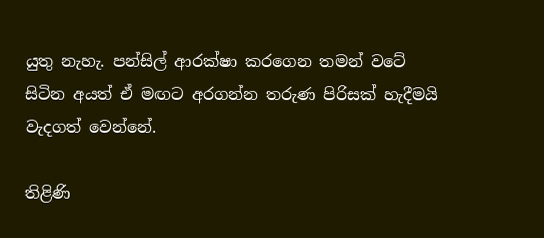යුතු නැහැ. පන්සිල් ආරක්ෂා කරගෙන තමන් වටේ සිටින අයත් ඒ මඟට අරගන්න තරුණ පිරිසක් හැදීමයි වැදගත් වෙන්නේ.

තිළිණි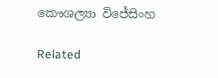කෞශල්‍යා විජේසිංහ

Related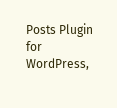Posts Plugin for WordPress,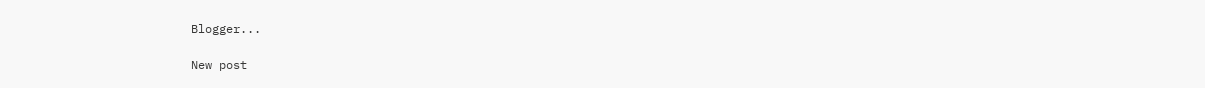Blogger...

New post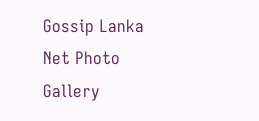Gossip Lanka Net Photo Gallery